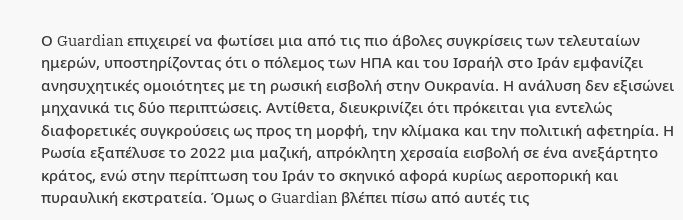Ο Guardian επιχειρεί να φωτίσει μια από τις πιο άβολες συγκρίσεις των τελευταίων ημερών, υποστηρίζοντας ότι ο πόλεμος των ΗΠΑ και του Ισραήλ στο Ιράν εμφανίζει ανησυχητικές ομοιότητες με τη ρωσική εισβολή στην Ουκρανία. Η ανάλυση δεν εξισώνει μηχανικά τις δύο περιπτώσεις. Αντίθετα, διευκρινίζει ότι πρόκειται για εντελώς διαφορετικές συγκρούσεις ως προς τη μορφή, την κλίμακα και την πολιτική αφετηρία. Η Ρωσία εξαπέλυσε το 2022 μια μαζική, απρόκλητη χερσαία εισβολή σε ένα ανεξάρτητο κράτος, ενώ στην περίπτωση του Ιράν το σκηνικό αφορά κυρίως αεροπορική και πυραυλική εκστρατεία. Όμως ο Guardian βλέπει πίσω από αυτές τις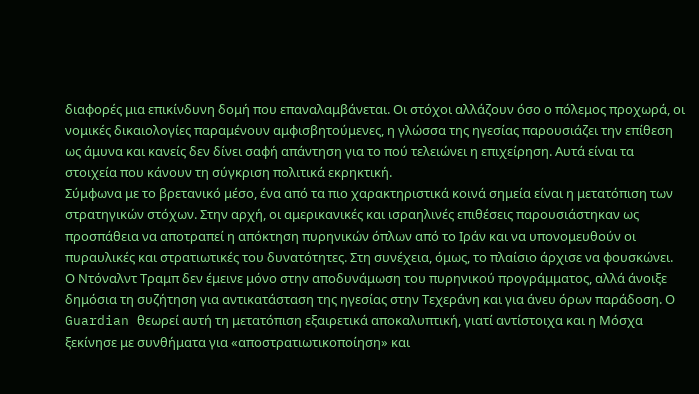διαφορές μια επικίνδυνη δομή που επαναλαμβάνεται. Οι στόχοι αλλάζουν όσο ο πόλεμος προχωρά, οι νομικές δικαιολογίες παραμένουν αμφισβητούμενες, η γλώσσα της ηγεσίας παρουσιάζει την επίθεση ως άμυνα και κανείς δεν δίνει σαφή απάντηση για το πού τελειώνει η επιχείρηση. Αυτά είναι τα στοιχεία που κάνουν τη σύγκριση πολιτικά εκρηκτική.
Σύμφωνα με το βρετανικό μέσο, ένα από τα πιο χαρακτηριστικά κοινά σημεία είναι η μετατόπιση των στρατηγικών στόχων. Στην αρχή, οι αμερικανικές και ισραηλινές επιθέσεις παρουσιάστηκαν ως προσπάθεια να αποτραπεί η απόκτηση πυρηνικών όπλων από το Ιράν και να υπονομευθούν οι πυραυλικές και στρατιωτικές του δυνατότητες. Στη συνέχεια, όμως, το πλαίσιο άρχισε να φουσκώνει. Ο Ντόναλντ Τραμπ δεν έμεινε μόνο στην αποδυνάμωση του πυρηνικού προγράμματος, αλλά άνοιξε δημόσια τη συζήτηση για αντικατάσταση της ηγεσίας στην Τεχεράνη και για άνευ όρων παράδοση. Ο Guardian θεωρεί αυτή τη μετατόπιση εξαιρετικά αποκαλυπτική, γιατί αντίστοιχα και η Μόσχα ξεκίνησε με συνθήματα για «αποστρατιωτικοποίηση» και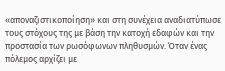«αποναζιστικοποίηση» και στη συνέχεια αναδιατύπωσε τους στόχους της με βάση την κατοχή εδαφών και την προστασία των ρωσόφωνων πληθυσμών. Όταν ένας πόλεμος αρχίζει με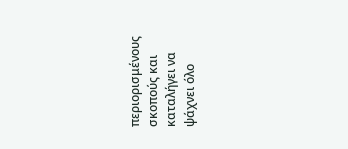περιορισμένους σκοπούς και καταλήγει να ψάχνει όλο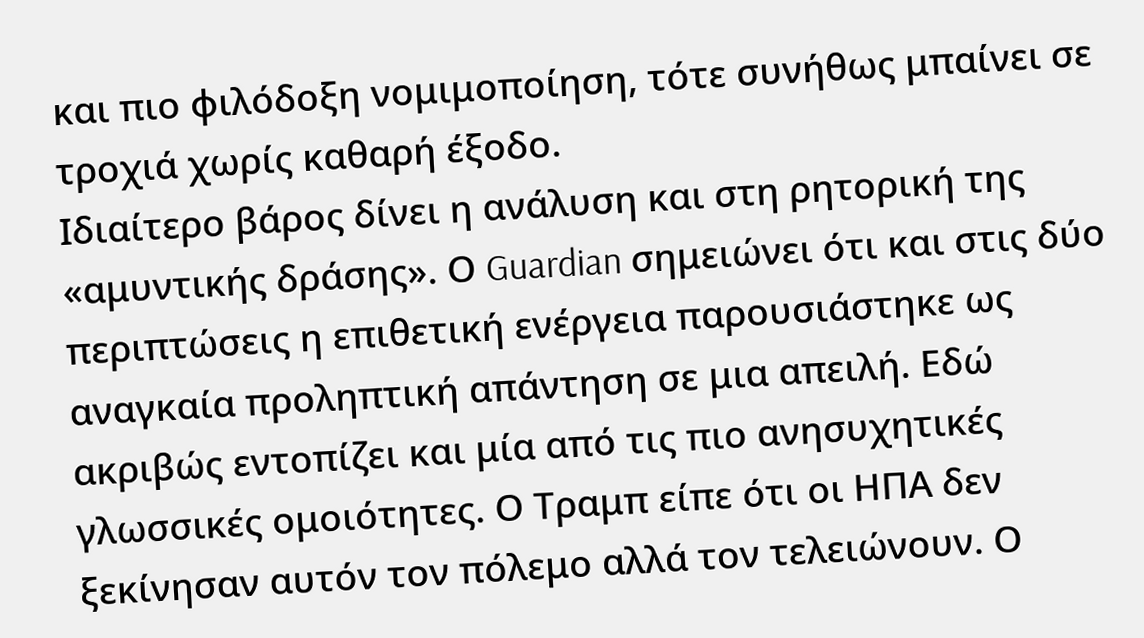και πιο φιλόδοξη νομιμοποίηση, τότε συνήθως μπαίνει σε τροχιά χωρίς καθαρή έξοδο.
Ιδιαίτερο βάρος δίνει η ανάλυση και στη ρητορική της «αμυντικής δράσης». Ο Guardian σημειώνει ότι και στις δύο περιπτώσεις η επιθετική ενέργεια παρουσιάστηκε ως αναγκαία προληπτική απάντηση σε μια απειλή. Εδώ ακριβώς εντοπίζει και μία από τις πιο ανησυχητικές γλωσσικές ομοιότητες. Ο Τραμπ είπε ότι οι ΗΠΑ δεν ξεκίνησαν αυτόν τον πόλεμο αλλά τον τελειώνουν. Ο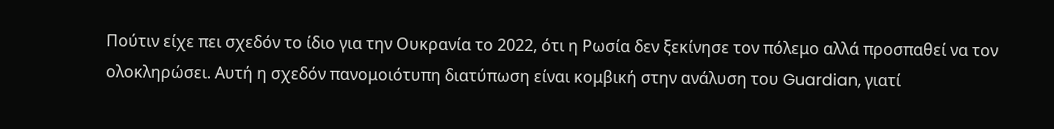Πούτιν είχε πει σχεδόν το ίδιο για την Ουκρανία το 2022, ότι η Ρωσία δεν ξεκίνησε τον πόλεμο αλλά προσπαθεί να τον ολοκληρώσει. Αυτή η σχεδόν πανομοιότυπη διατύπωση είναι κομβική στην ανάλυση του Guardian, γιατί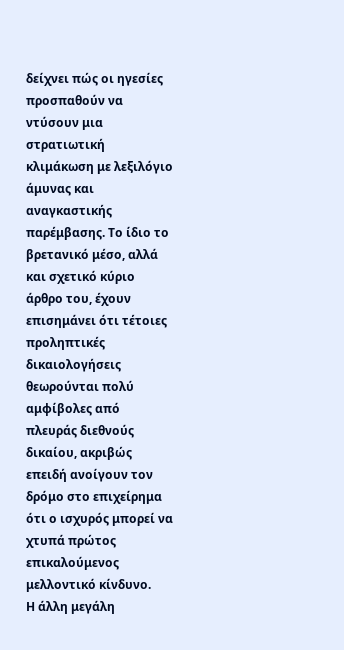δείχνει πώς οι ηγεσίες προσπαθούν να ντύσουν μια στρατιωτική κλιμάκωση με λεξιλόγιο άμυνας και αναγκαστικής παρέμβασης. Το ίδιο το βρετανικό μέσο, αλλά και σχετικό κύριο άρθρο του, έχουν επισημάνει ότι τέτοιες προληπτικές δικαιολογήσεις θεωρούνται πολύ αμφίβολες από πλευράς διεθνούς δικαίου, ακριβώς επειδή ανοίγουν τον δρόμο στο επιχείρημα ότι ο ισχυρός μπορεί να χτυπά πρώτος επικαλούμενος μελλοντικό κίνδυνο.
Η άλλη μεγάλη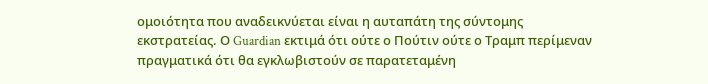ομοιότητα που αναδεικνύεται είναι η αυταπάτη της σύντομης εκστρατείας. Ο Guardian εκτιμά ότι ούτε ο Πούτιν ούτε ο Τραμπ περίμεναν πραγματικά ότι θα εγκλωβιστούν σε παρατεταμένη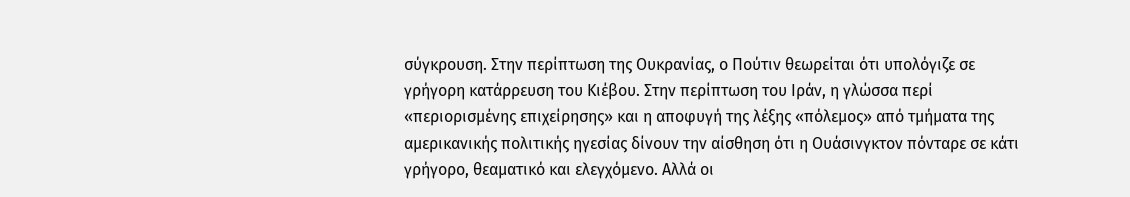σύγκρουση. Στην περίπτωση της Ουκρανίας, ο Πούτιν θεωρείται ότι υπολόγιζε σε γρήγορη κατάρρευση του Κιέβου. Στην περίπτωση του Ιράν, η γλώσσα περί «περιορισμένης επιχείρησης» και η αποφυγή της λέξης «πόλεμος» από τμήματα της αμερικανικής πολιτικής ηγεσίας δίνουν την αίσθηση ότι η Ουάσινγκτον πόνταρε σε κάτι γρήγορο, θεαματικό και ελεγχόμενο. Αλλά οι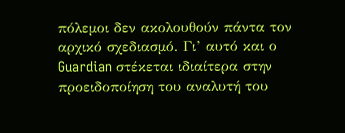πόλεμοι δεν ακολουθούν πάντα τον αρχικό σχεδιασμό. Γι’ αυτό και ο Guardian στέκεται ιδιαίτερα στην προειδοποίηση του αναλυτή του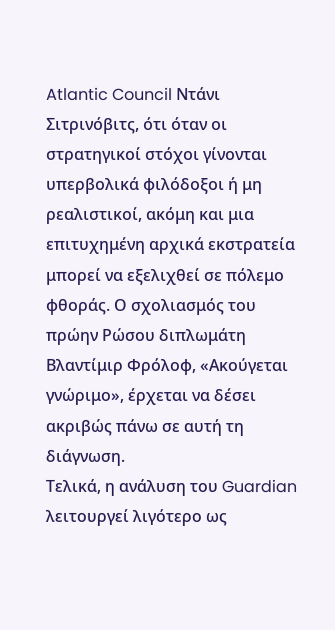Atlantic Council Ντάνι Σιτρινόβιτς, ότι όταν οι στρατηγικοί στόχοι γίνονται υπερβολικά φιλόδοξοι ή μη ρεαλιστικοί, ακόμη και μια επιτυχημένη αρχικά εκστρατεία μπορεί να εξελιχθεί σε πόλεμο φθοράς. Ο σχολιασμός του πρώην Ρώσου διπλωμάτη Βλαντίμιρ Φρόλοφ, «Ακούγεται γνώριμο», έρχεται να δέσει ακριβώς πάνω σε αυτή τη διάγνωση.
Τελικά, η ανάλυση του Guardian λειτουργεί λιγότερο ως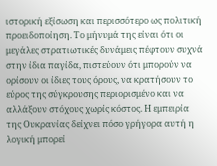ιστορική εξίσωση και περισσότερο ως πολιτική προειδοποίηση. Το μήνυμά της είναι ότι οι μεγάλες στρατιωτικές δυνάμεις πέφτουν συχνά στην ίδια παγίδα, πιστεύουν ότι μπορούν να ορίσουν οι ίδιες τους όρους, να κρατήσουν το εύρος της σύγκρουσης περιορισμένο και να αλλάξουν στόχους χωρίς κόστος. Η εμπειρία της Ουκρανίας δείχνει πόσο γρήγορα αυτή η λογική μπορεί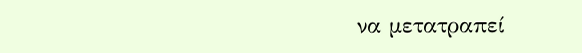να μετατραπεί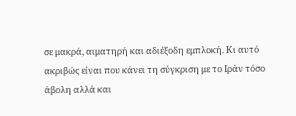σε μακρά, αιματηρή και αδιέξοδη εμπλοκή. Κι αυτό ακριβώς είναι που κάνει τη σύγκριση με το Ιράν τόσο άβολη αλλά και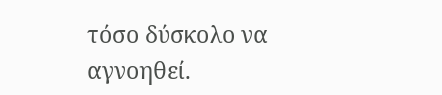τόσο δύσκολο να αγνοηθεί.